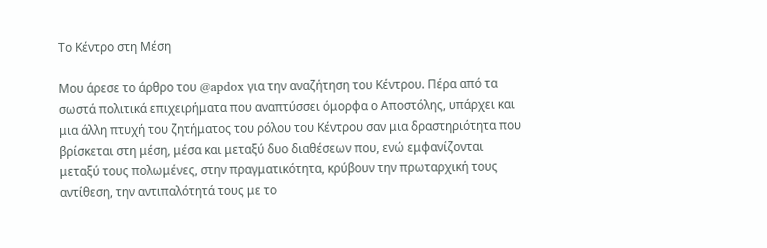Το Κέντρο στη Μέση

Μου άρεσε το άρθρο του @apdox για την αναζήτηση του Κέντρου. Πέρα από τα σωστά πολιτικά επιχειρήματα που αναπτύσσει όμορφα ο Αποστόλης, υπάρχει και μια άλλη πτυχή του ζητήματος του ρόλου του Κέντρου σαν μια δραστηριότητα που βρίσκεται στη μέση, μέσα και μεταξύ δυο διαθέσεων που, ενώ εμφανίζονται μεταξύ τους πολωμένες, στην πραγματικότητα, κρύβουν την πρωταρχική τους αντίθεση, την αντιπαλότητά τους με το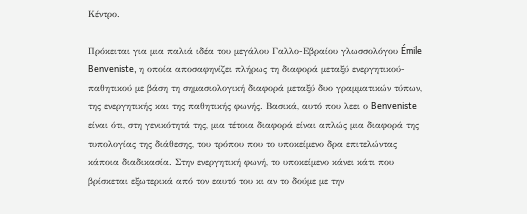Κέντρο.

Πρόκειται για μια παλιά ιδέα του μεγάλου Γαλλο-Εβραίου γλωσσολόγου Émile Benveniste, η οποία αποσαφηνίζει πλήρως τη διαφορά μεταξύ ενεργητικού-παθητικού με βάση τη σημασιολογική διαφορά μεταξύ δυο γραμματικών τύπων, της ενεργητικής και της παθητικής φωνής. Βασικά, αυτό που λεει ο Benveniste είναι ότι, στη γενικότητά της, μια τέτοια διαφορά είναι απλώς μια διαφορά της τυπολογίας της διάθεσης, του τρόπου που το υποκείμενο δρα επιτελώντας κάποια διαδικασία. Στην ενεργητική φωνή, το υποκείμενο κάνει κάτι που βρίσκεται εξωτερικά από τον εαυτό του κι αν το δούμε με την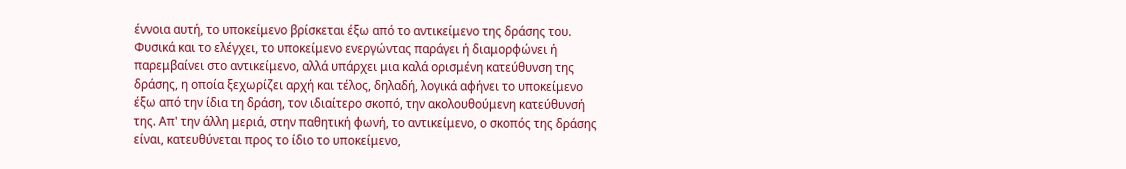έννοια αυτή, το υποκείμενο βρίσκεται έξω από το αντικείμενο της δράσης του. Φυσικά και το ελέγχει, το υποκείμενο ενεργώντας παράγει ή διαμορφώνει ή παρεμβαίνει στο αντικείμενο, αλλά υπάρχει μια καλά ορισμένη κατεύθυνση της δράσης, η οποία ξεχωρίζει αρχή και τέλος, δηλαδή, λογικά αφήνει το υποκείμενο έξω από την ίδια τη δράση, τον ιδιαίτερο σκοπό, την ακολουθούμενη κατεύθυνσή της. Απ' την άλλη μεριά, στην παθητική φωνή, το αντικείμενο, ο σκοπός της δράσης είναι, κατευθύνεται προς το ίδιο το υποκείμενο,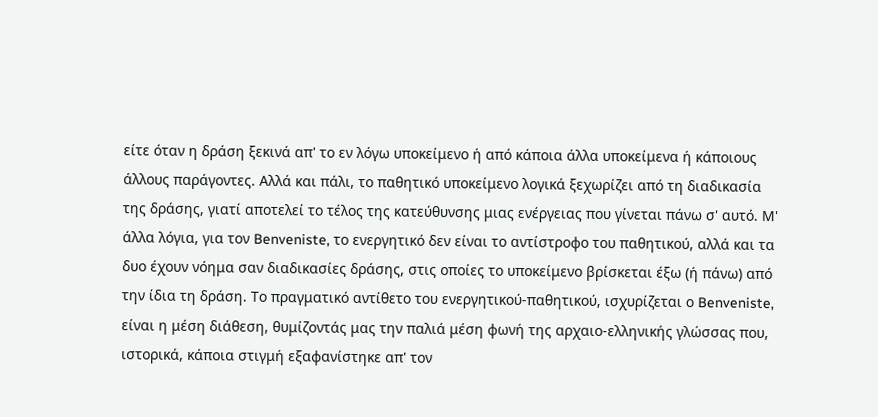είτε όταν η δράση ξεκινά απ' το εν λόγω υποκείμενο ή από κάποια άλλα υποκείμενα ή κάποιους άλλους παράγοντες. Αλλά και πάλι, το παθητικό υποκείμενο λογικά ξεχωρίζει από τη διαδικασία της δράσης, γιατί αποτελεί το τέλος της κατεύθυνσης μιας ενέργειας που γίνεται πάνω σ' αυτό. Μ' άλλα λόγια, για τον Benveniste, το ενεργητικό δεν είναι το αντίστροφο του παθητικού, αλλά και τα δυο έχουν νόημα σαν διαδικασίες δράσης, στις οποίες το υποκείμενο βρίσκεται έξω (ή πάνω) από την ίδια τη δράση. Το πραγματικό αντίθετο του ενεργητικού-παθητικού, ισχυρίζεται ο Benveniste, είναι η μέση διάθεση, θυμίζοντάς μας την παλιά μέση φωνή της αρχαιο-ελληνικής γλώσσας που, ιστορικά, κάποια στιγμή εξαφανίστηκε απ' τον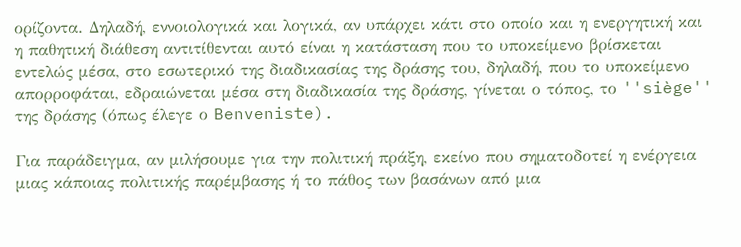ορίζοντα. Δηλαδή, εννοιολογικά και λογικά, αν υπάρχει κάτι στο οποίο και η ενεργητική και η παθητική διάθεση αντιτίθενται αυτό είναι η κατάσταση που το υποκείμενο βρίσκεται εντελώς μέσα, στο εσωτερικό της διαδικασίας της δράσης του, δηλαδή, που το υποκείμενο απορροφάται, εδραιώνεται μέσα στη διαδικασία της δράσης, γίνεται ο τόπος, το ''siège'' της δράσης (όπως έλεγε ο Benveniste).

Για παράδειγμα, αν μιλήσουμε για την πολιτική πράξη, εκείνο που σηματοδοτεί η ενέργεια μιας κάποιας πολιτικής παρέμβασης ή το πάθος των βασάνων από μια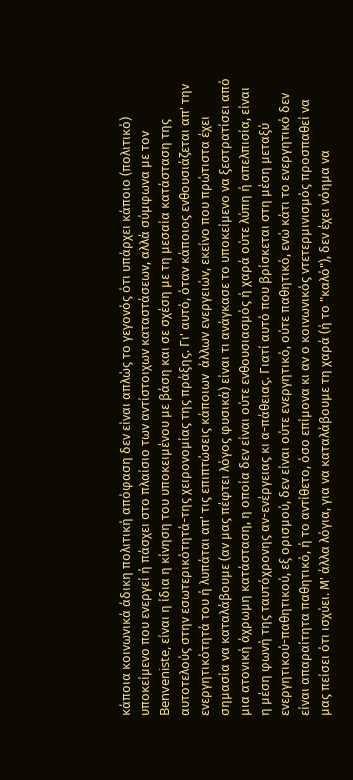κάποια κοινωνικά άδικη πολιτική απόφαση δεν είναι απλώς το γεγονός ότι υπάρχει κάποιο (πολιτικό) υποκείμενο που ενεργεί ή πάσχει στο πλαίσιο των αντίστοιχων καταστάσεων, αλλά σύμφωνα με τον Benveniste, είναι η ίδια η κίνηση του υποκειμένου με βάση και σε σχέση με τη μεσαία κατάσταση της αυτοτελούς στην εσωτερικότητά-της χειρονομίας της πράξης. Γι' αυτό, όταν κάποιος ενθουσιάζεται απ' την ενεργητικότητά του ή λυπάται απ' τις επιπτώσεις κάποιων  άλλων ενεργειών, εκείνο που πρώτιστα έχει σημασία να καταλάβουμε (αν μας πέφτει λόγος φυσικά) είναι τι ανάγκασε το υποκείμενο να ξεστρατίσει από μια ατονική άχρωμη κατάσταση, η οποία δεν είναι ούτε ενθουσιασμός ή χαρά ούτε λύπη ή απελπισία, είναι η μέση φωνή της ταυτόχρονης αν-ενέργειας κι α-πάθειας. Γιατί αυτό που βρίσκεται στη μέση μεταξύ ενεργητικού-παθητικού, εξ ορισμού, δεν είναι ούτε ενεργητικό, ούτε παθητικό, ενώ κάτι το ενεργητικό δεν είναι απαραίτητα παθητικό, ή το αντίθετο, όσο επίμονα κι αν ο κοινωνικός ντετερμινισμός προσπαθεί να μας πείσει ότι ισχύει. Μ' άλλα λόγια, για να καταλάβουμε τη χαρά (ή το "καλό"), δεν έχει νόημα να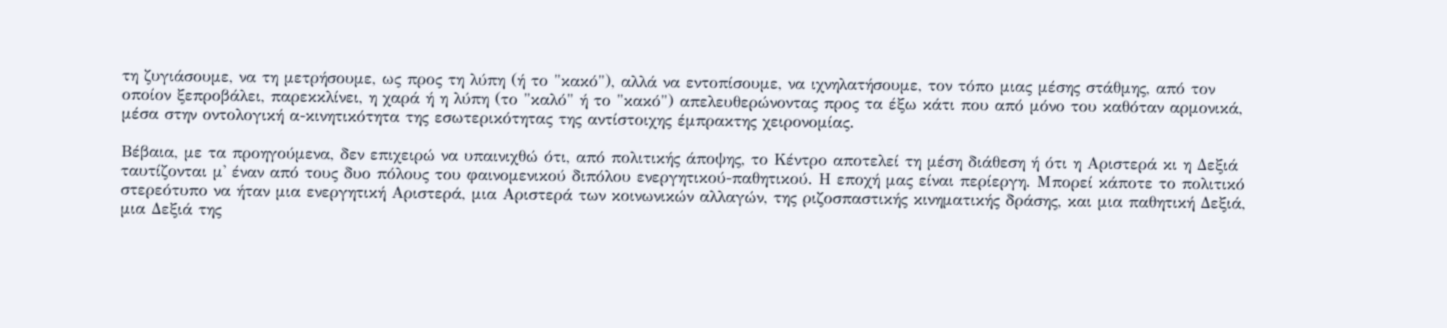τη ζυγιάσουμε, να τη μετρήσουμε, ως προς τη λύπη (ή το "κακό"), αλλά να εντοπίσουμε, να ιχνηλατήσουμε, τον τόπο μιας μέσης στάθμης, από τον οποίον ξεπροβάλει, παρεκκλίνει, η χαρά ή η λύπη (το "καλό" ή το "κακό") απελευθερώνοντας προς τα έξω κάτι που από μόνο του καθόταν αρμονικά, μέσα στην οντολογική α-κινητικότητα της εσωτερικότητας της αντίστοιχης έμπρακτης χειρονομίας.

Βέβαια, με τα προηγούμενα, δεν επιχειρώ να υπαινιχθώ ότι, από πολιτικής άποψης, το Κέντρο αποτελεί τη μέση διάθεση ή ότι η Αριστερά κι η Δεξιά ταυτίζονται μ' έναν από τους δυο πόλους του φαινομενικού διπόλου ενεργητικού-παθητικού. Η εποχή μας είναι περίεργη. Μπορεί κάποτε το πολιτικό στερεότυπο να ήταν μια ενεργητική Αριστερά, μια Αριστερά των κοινωνικών αλλαγών, της ριζοσπαστικής κινηματικής δράσης, και μια παθητική Δεξιά, μια Δεξιά της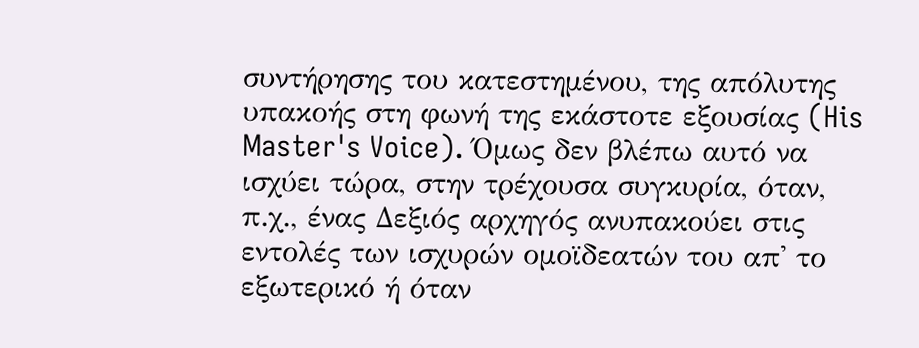συντήρησης του κατεστημένου, της απόλυτης υπακοής στη φωνή της εκάστοτε εξουσίας (His Master's Voice). Όμως δεν βλέπω αυτό να ισχύει τώρα, στην τρέχουσα συγκυρία, όταν, π.χ., ένας Δεξιός αρχηγός ανυπακούει στις εντολές των ισχυρών ομοϊδεατών του απ' το εξωτερικό ή όταν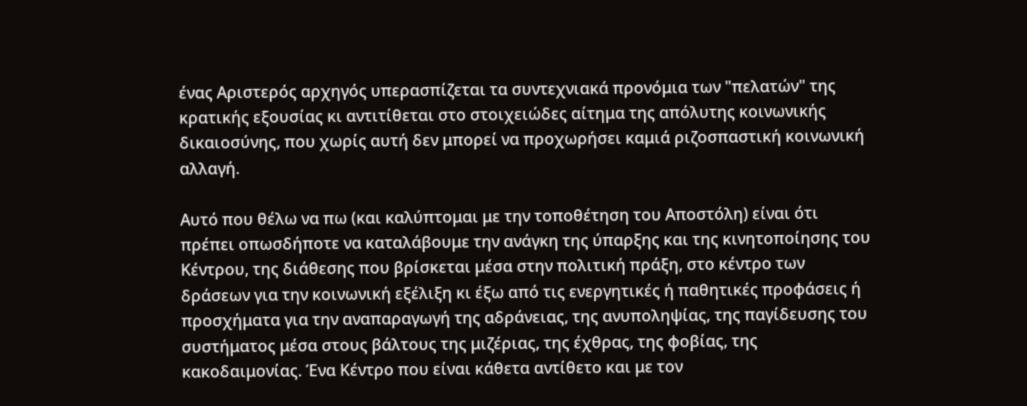ένας Αριστερός αρχηγός υπερασπίζεται τα συντεχνιακά προνόμια των "πελατών" της κρατικής εξουσίας κι αντιτίθεται στο στοιχειώδες αίτημα της απόλυτης κοινωνικής δικαιοσύνης, που χωρίς αυτή δεν μπορεί να προχωρήσει καμιά ριζοσπαστική κοινωνική αλλαγή.

Αυτό που θέλω να πω (και καλύπτομαι με την τοποθέτηση του Αποστόλη) είναι ότι πρέπει οπωσδήποτε να καταλάβουμε την ανάγκη της ύπαρξης και της κινητοποίησης του Κέντρου, της διάθεσης που βρίσκεται μέσα στην πολιτική πράξη, στο κέντρο των δράσεων για την κοινωνική εξέλιξη κι έξω από τις ενεργητικές ή παθητικές προφάσεις ή προσχήματα για την αναπαραγωγή της αδράνειας, της ανυποληψίας, της παγίδευσης του συστήματος μέσα στους βάλτους της μιζέριας, της έχθρας, της φοβίας, της κακοδαιμονίας. Ένα Κέντρο που είναι κάθετα αντίθετο και με τον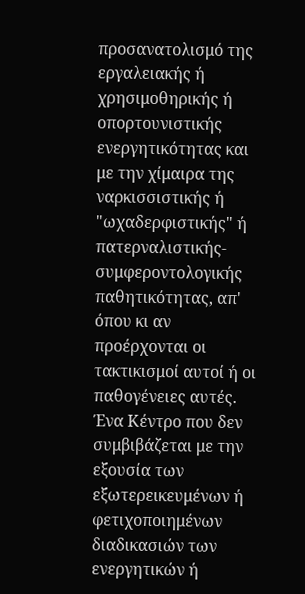προσανατολισμό της εργαλειακής ή χρησιμοθηρικής ή οπορτουνιστικής ενεργητικότητας και με την χίμαιρα της ναρκισσιστικής ή "ωχαδερφιστικής" ή πατερναλιστικής-συμφεροντολογικής παθητικότητας, απ' όπου κι αν προέρχονται οι τακτικισμοί αυτοί ή οι παθογένειες αυτές. Ένα Κέντρο που δεν συμβιβάζεται με την εξουσία των εξωτερεικευμένων ή φετιχοποιημένων διαδικασιών των ενεργητικών ή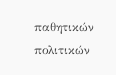παθητικών πολιτικών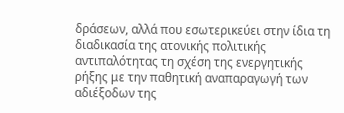δράσεων, αλλά που εσωτερικεύει στην ίδια τη διαδικασία της ατονικής πολιτικής αντιπαλότητας τη σχέση της ενεργητικής ρήξης με την παθητική αναπαραγωγή των αδιέξοδων της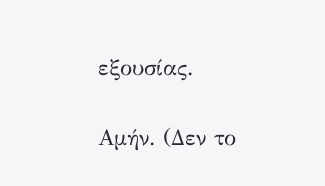εξουσίας.

Αμήν. (Δεν το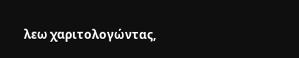λεω χαριτολογώντας,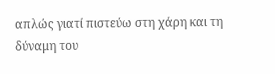απλώς γιατί πιστεύω στη χάρη και τη δύναμη του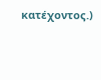κατέχοντος.)